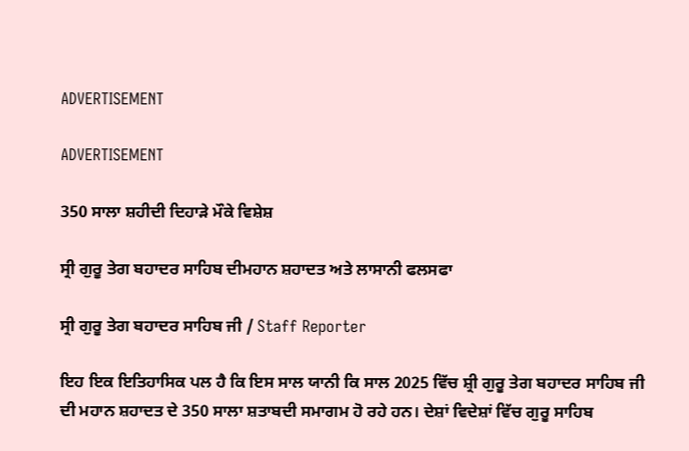ADVERTISEMENT

ADVERTISEMENT

350 ਸਾਲਾ ਸ਼ਹੀਦੀ ਦਿਹਾੜੇ ਮੌਕੇ ਵਿਸ਼ੇਸ਼

ਸ੍ਰੀ ਗੁਰੂ ਤੇਗ ਬਹਾਦਰ ਸਾਹਿਬ ਦੀਮਹਾਨ ਸ਼ਹਾਦਤ ਅਤੇ ਲਾਸਾਨੀ ਫਲਸਫਾ

ਸ੍ਰੀ ਗੁਰੂ ਤੇਗ ਬਹਾਦਰ ਸਾਹਿਬ ਜੀ / Staff Reporter

ਇਹ ਇਕ ਇਤਿਹਾਸਿਕ ਪਲ ਹੈ ਕਿ ਇਸ ਸਾਲ ਯਾਨੀ ਕਿ ਸਾਲ 2025 ਵਿੱਚ ਸ਼੍ਰੀ ਗੁਰੂ ਤੇਗ ਬਹਾਦਰ ਸਾਹਿਬ ਜੀ ਦੀ ਮਹਾਨ ਸ਼ਹਾਦਤ ਦੇ 350 ਸਾਲਾ ਸ਼ਤਾਬਦੀ ਸਮਾਗਮ ਹੋ ਰਹੇ ਹਨ। ਦੇਸ਼ਾਂ ਵਿਦੇਸ਼ਾਂ ਵਿੱਚ ਗੁਰੂ ਸਾਹਿਬ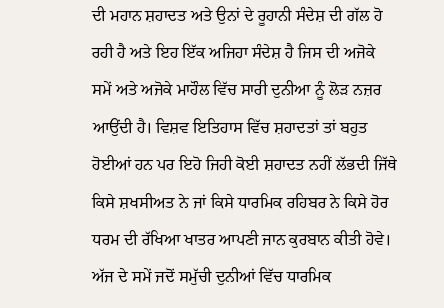ਦੀ ਮਹਾਨ ਸ਼ਹਾਦਤ ਅਤੇ ਉਨਾਂ ਦੇ ਰੂਹਾਨੀ ਸੰਦੇਸ਼ ਦੀ ਗੱਲ ਹੋ ਰਹੀ ਹੈ ਅਤੇ ਇਹ ਇੱਕ ਅਜਿਹਾ ਸੰਦੇਸ਼ ਹੈ ਜਿਸ ਦੀ ਅਜੋਕੇ ਸਮੇਂ ਅਤੇ ਅਜੋਕੇ ਮਾਹੌਲ ਵਿੱਚ ਸਾਰੀ ਦੁਨੀਆ ਨੂੰ ਲੋੜ ਨਜ਼ਰ ਆਉਂਦੀ ਹੈ। ਵਿਸ਼ਵ ਇਤਿਹਾਸ ਵਿੱਚ ਸ਼ਹਾਦਤਾਂ ਤਾਂ ਬਹੁਤ ਹੋਈਆਂ ਹਨ ਪਰ ਇਹੋ ਜਿਹੀ ਕੋਈ ਸ਼ਹਾਦਤ ਨਹੀਂ ਲੱਭਦੀ ਜਿੱਥੇ ਕਿਸੇ ਸ਼ਖਸੀਅਤ ਨੇ ਜਾਂ ਕਿਸੇ ਧਾਰਮਿਕ ਰਹਿਬਰ ਨੇ ਕਿਸੇ ਹੋਰ ਧਰਮ ਦੀ ਰੱਖਿਆ ਖਾਤਰ ਆਪਣੀ ਜਾਨ ਕੁਰਬਾਨ ਕੀਤੀ ਹੋਵੇ। ਅੱਜ ਦੇ ਸਮੇਂ ਜਦੋਂ ਸਮੁੱਚੀ ਦੁਨੀਆਂ ਵਿੱਚ ਧਾਰਮਿਕ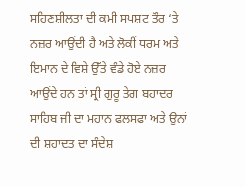ਸਹਿਣਸ਼ੀਲਤਾ ਦੀ ਕਮੀ ਸਪਸ਼ਟ ਤੌਰ ‘ਤੇ ਨਜ਼ਰ ਆਉਂਦੀ ਹੈ ਅਤੇ ਲੋਕੀਂ ਧਰਮ ਅਤੇ ਇਮਾਨ ਦੇ ਵਿਸ਼ੇ ਉੱਤੇ ਵੰਡੇ ਹੋਏ ਨਜ਼ਰ ਆਉਂਦੇ ਹਨ ਤਾਂ ਸ੍ਰੀ ਗੁਰੂ ਤੇਗ ਬਹਾਦਰ ਸਾਹਿਬ ਜੀ ਦਾ ਮਹਾਨ ਫਲਸਫਾ ਅਤੇ ਉਨਾਂ ਦੀ ਸ਼ਹਾਦਤ ਦਾ ਸੰਦੇਸ਼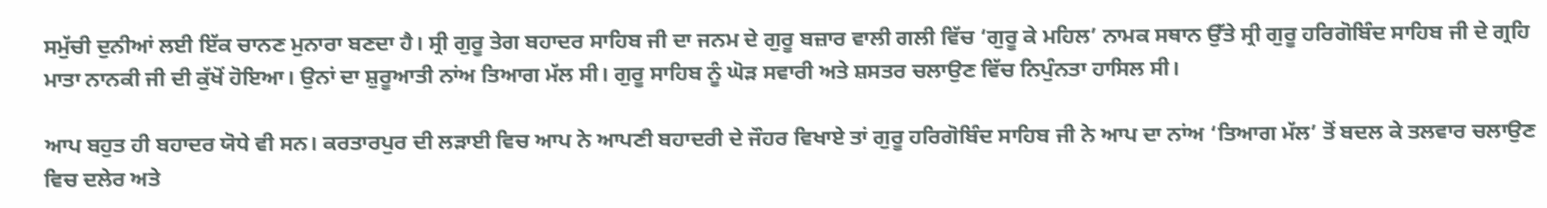ਸਮੁੱਚੀ ਦੁਨੀਆਂ ਲਈ ਇੱਕ ਚਾਨਣ ਮੁਨਾਰਾ ਬਣਦਾ ਹੈ। ਸ੍ਰੀ ਗੁਰੂ ਤੇਗ ਬਹਾਦਰ ਸਾਹਿਬ ਜੀ ਦਾ ਜਨਮ ਦੇ ਗੁਰੂ ਬਜ਼ਾਰ ਵਾਲੀ ਗਲੀ ਵਿੱਚ ‘ਗੁਰੂ ਕੇ ਮਹਿਲ’ ਨਾਮਕ ਸਥਾਨ ਉੱਤੇ ਸ੍ਰੀ ਗੁਰੂ ਹਰਿਗੋਬਿੰਦ ਸਾਹਿਬ ਜੀ ਦੇ ਗ੍ਰਹਿ ਮਾਤਾ ਨਾਨਕੀ ਜੀ ਦੀ ਕੁੱਖੋਂ ਹੋਇਆ। ਉਨਾਂ ਦਾ ਸ਼ੁਰੂਆਤੀ ਨਾਂਅ ਤਿਆਗ ਮੱਲ ਸੀ। ਗੁਰੂ ਸਾਹਿਬ ਨੂੰ ਘੋੜ ਸਵਾਰੀ ਅਤੇ ਸ਼ਸਤਰ ਚਲਾਉਣ ਵਿੱਚ ਨਿਪੁੰਨਤਾ ਹਾਸਿਲ ਸੀ।

ਆਪ ਬਹੁਤ ਹੀ ਬਹਾਦਰ ਯੋਧੇ ਵੀ ਸਨ। ਕਰਤਾਰਪੁਰ ਦੀ ਲੜਾਈ ਵਿਚ ਆਪ ਨੇ ਆਪਣੀ ਬਹਾਦਰੀ ਦੇ ਜੌਹਰ ਵਿਖਾਏ ਤਾਂ ਗੁਰੂ ਹਰਿਗੋਬਿੰਦ ਸਾਹਿਬ ਜੀ ਨੇ ਆਪ ਦਾ ਨਾਂਅ ‘ਤਿਆਗ ਮੱਲ’ ਤੋਂ ਬਦਲ ਕੇ ਤਲਵਾਰ ਚਲਾਉਣ ਵਿਚ ਦਲੇਰ ਅਤੇ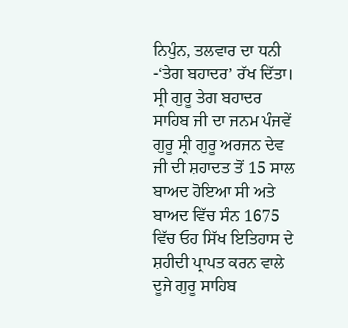ਨਿਪੁੰਨ, ਤਲਵਾਰ ਦਾ ਧਨੀ -‘ਤੇਗ ਬਹਾਦਰ’ ਰੱਖ ਦਿੱਤਾ। ਸ੍ਰੀ ਗੁਰੂ ਤੇਗ ਬਹਾਦਰ ਸਾਹਿਬ ਜੀ ਦਾ ਜਨਮ ਪੰਜਵੇਂ ਗੁਰੂ ਸ੍ਰੀ ਗੁਰੂ ਅਰਜਨ ਦੇਵ ਜੀ ਦੀ ਸ਼ਹਾਦਤ ਤੋਂ 15 ਸਾਲ ਬਾਅਦ ਹੋਇਆ ਸੀ ਅਤੇ ਬਾਅਦ ਵਿੱਚ ਸੰਨ 1675 ਵਿੱਚ ਓਹ ਸਿੱਖ ਇਤਿਹਾਸ ਦੇ ਸ਼ਹੀਦੀ ਪ੍ਰਾਪਤ ਕਰਨ ਵਾਲੇ ਦੂਜੇ ਗੁਰੂ ਸਾਹਿਬ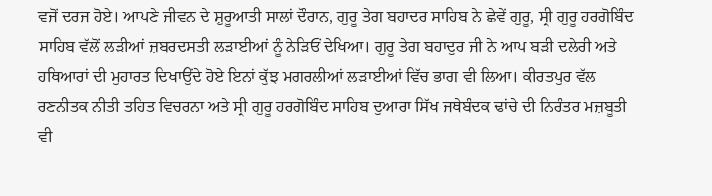ਵਜੋਂ ਦਰਜ ਹੋਏ। ਆਪਣੇ ਜੀਵਨ ਦੇ ਸ਼ੁਰੂਆਤੀ ਸਾਲਾਂ ਦੌਰਾਨ, ਗੁਰੂ ਤੇਗ ਬਹਾਦਰ ਸਾਹਿਬ ਨੇ ਛੇਵੇਂ ਗੁਰੂ, ਸ੍ਰੀ ਗੁਰੂ ਹਰਗੋਬਿੰਦ ਸਾਹਿਬ ਵੱਲੋਂ ਲੜੀਆਂ ਜ਼ਬਰਦਸਤੀ ਲੜਾਈਆਂ ਨੂੰ ਨੇੜਿਓਂ ਦੇਖਿਆ। ਗੁਰੂ ਤੇਗ ਬਹਾਦੁਰ ਜੀ ਨੇ ਆਪ ਬੜੀ ਦਲੇਰੀ ਅਤੇ ਹਥਿਆਰਾਂ ਦੀ ਮੁਹਾਰਤ ਦਿਖਾਉਂਦੇ ਹੋਏ ਇਨਾਂ ਕੁੱਝ ਮਗਰਲੀਆਂ ਲੜਾਈਆਂ ਵਿੱਚ ਭਾਗ ਵੀ ਲਿਆ। ਕੀਰਤਪੁਰ ਵੱਲ ਰਣਨੀਤਕ ਨੀਤੀ ਤਹਿਤ ਵਿਚਰਨਾ ਅਤੇ ਸ੍ਰੀ ਗੁਰੂ ਹਰਗੋਬਿੰਦ ਸਾਹਿਬ ਦੁਆਰਾ ਸਿੱਖ ਜਥੇਬੰਦਕ ਢਾਂਚੇ ਦੀ ਨਿਰੰਤਰ ਮਜ਼ਬੂਤੀ ਵੀ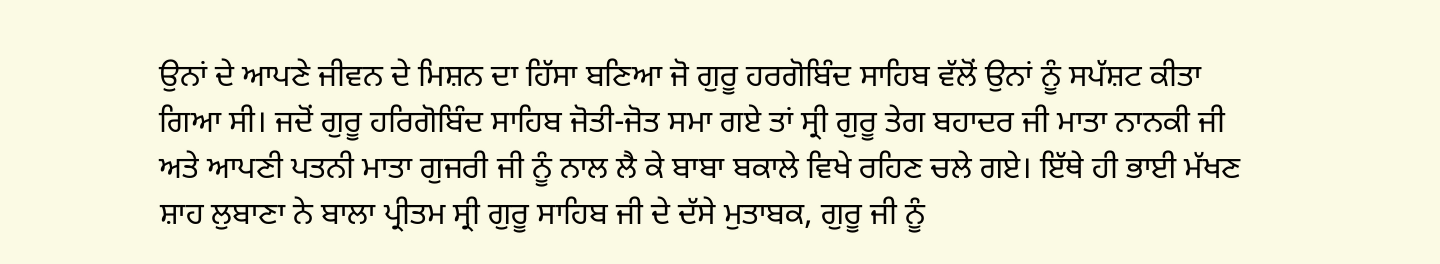ਉਨਾਂ ਦੇ ਆਪਣੇ ਜੀਵਨ ਦੇ ਮਿਸ਼ਨ ਦਾ ਹਿੱਸਾ ਬਣਿਆ ਜੋ ਗੁਰੂ ਹਰਗੋਬਿੰਦ ਸਾਹਿਬ ਵੱਲੋਂ ਉਨਾਂ ਨੂੰ ਸਪੱਸ਼ਟ ਕੀਤਾ ਗਿਆ ਸੀ। ਜਦੋਂ ਗੁਰੂ ਹਰਿਗੋਬਿੰਦ ਸਾਹਿਬ ਜੋਤੀ-ਜੋਤ ਸਮਾ ਗਏ ਤਾਂ ਸ੍ਰੀ ਗੁਰੂ ਤੇਗ ਬਹਾਦਰ ਜੀ ਮਾਤਾ ਨਾਨਕੀ ਜੀ ਅਤੇ ਆਪਣੀ ਪਤਨੀ ਮਾਤਾ ਗੁਜਰੀ ਜੀ ਨੂੰ ਨਾਲ ਲੈ ਕੇ ਬਾਬਾ ਬਕਾਲੇ ਵਿਖੇ ਰਹਿਣ ਚਲੇ ਗਏ। ਇੱਥੇ ਹੀ ਭਾਈ ਮੱਖਣ ਸ਼ਾਹ ਲੁਬਾਣਾ ਨੇ ਬਾਲਾ ਪ੍ਰੀਤਮ ਸ੍ਰੀ ਗੁਰੂ ਸਾਹਿਬ ਜੀ ਦੇ ਦੱਸੇ ਮੁਤਾਬਕ, ਗੁਰੂ ਜੀ ਨੂੰ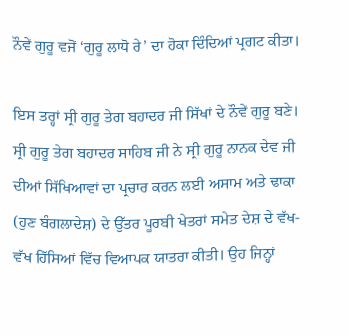ਨੌਵੇਂ ਗੁਰੂ ਵਜੋਂ ‘ਗੁਰੂ ਲਾਧੋ ਰੇ’ ਦਾ ਹੋਕਾ ਦਿੰਦਿਆਂ ਪ੍ਰਗਟ ਕੀਤਾ।

ਇਸ ਤਰ੍ਹਾਂ ਸ੍ਰੀ ਗੁਰੂ ਤੇਗ ਬਹਾਦਰ ਜੀ ਸਿੱਖਾਂ ਦੇ ਨੌਵੇਂ ਗੁਰੂ ਬਣੇ। ਸ੍ਰੀ ਗੁਰੂ ਤੇਗ ਬਹਾਦਰ ਸਾਹਿਬ ਜੀ ਨੇ ਸ੍ਰੀ ਗੁਰੂ ਨਾਨਕ ਦੇਵ ਜੀ ਦੀਆਂ ਸਿੱਖਿਆਵਾਂ ਦਾ ਪ੍ਰਚਾਰ ਕਰਨ ਲਈ ਅਸਾਮ ਅਤੇ ਢਾਕਾ (ਹੁਣ ਬੰਗਲਾਦੇਸ਼) ਦੇ ਉੱਤਰ ਪੂਰਬੀ ਖੇਤਰਾਂ ਸਮੇਤ ਦੇਸ਼ ਦੇ ਵੱਖ-ਵੱਖ ਹਿੱਸਿਆਂ ਵਿੱਚ ਵਿਆਪਕ ਯਾਤਰਾ ਕੀਤੀ। ਉਹ ਜਿਨ੍ਹਾਂ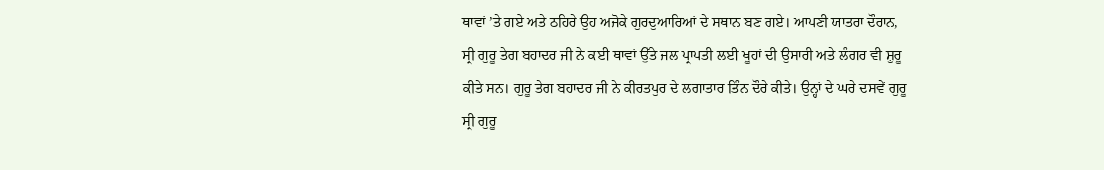ਥਾਵਾਂ ’ਤੇ ਗਏ ਅਤੇ ਠਹਿਰੇ ਉਹ ਅਜੋਕੇ ਗੁਰਦੁਆਰਿਆਂ ਦੇ ਸਥਾਨ ਬਣ ਗਏ। ਆਪਣੀ ਯਾਤਰਾ ਦੌਰਾਨ, ਸ੍ਰੀ ਗੁਰੂ ਤੇਗ ਬਹਾਦਰ ਜੀ ਨੇ ਕਈ ਥਾਵਾਂ ਉੱਤੇ ਜਲ ਪ੍ਰਾਪਤੀ ਲਈ ਖੂਹਾਂ ਦੀ ਉਸਾਰੀ ਅਤੇ ਲੰਗਰ ਵੀ ਸ਼ੁਰੂ ਕੀਤੇ ਸਨ। ਗੁਰੂ ਤੇਗ ਬਹਾਦਰ ਜੀ ਨੇ ਕੀਰਤਪੁਰ ਦੇ ਲਗਾਤਾਰ ਤਿੰਨ ਦੌਰੇ ਕੀਤੇ। ਉਨ੍ਹਾਂ ਦੇ ਘਰੇ ਦਸਵੇਂ ਗੁਰੂ ਸ੍ਰੀ ਗੁਰੂ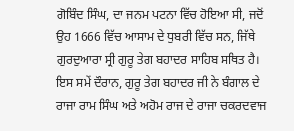ਗੋਬਿੰਦ ਸਿੰਘ, ਦਾ ਜਨਮ ਪਟਨਾ ਵਿੱਚ ਹੋਇਆ ਸੀ, ਜਦੋਂ ਉਹ 1666 ਵਿੱਚ ਆਸਾਮ ਦੇ ਧੁਬਰੀ ਵਿੱਚ ਸਨ, ਜਿੱਥੇ ਗੁਰਦੁਆਰਾ ਸ੍ਰੀ ਗੁਰੂ ਤੇਗ ਬਹਾਦਰ ਸਾਹਿਬ ਸਥਿਤ ਹੈ। ਇਸ ਸਮੇਂ ਦੌਰਾਨ, ਗੁਰੂ ਤੇਗ ਬਹਾਦਰ ਜੀ ਨੇ ਬੰਗਾਲ ਦੇ ਰਾਜਾ ਰਾਮ ਸਿੰਘ ਅਤੇ ਅਹੋਮ ਰਾਜ ਦੇ ਰਾਜਾ ਚਕਰਦਵਾਜ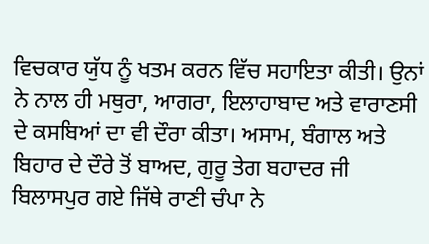ਵਿਚਕਾਰ ਯੁੱਧ ਨੂੰ ਖਤਮ ਕਰਨ ਵਿੱਚ ਸਹਾਇਤਾ ਕੀਤੀ। ਉਨਾਂ ਨੇ ਨਾਲ ਹੀ ਮਥੁਰਾ, ਆਗਰਾ, ਇਲਾਹਾਬਾਦ ਅਤੇ ਵਾਰਾਣਸੀ ਦੇ ਕਸਬਿਆਂ ਦਾ ਵੀ ਦੌਰਾ ਕੀਤਾ। ਅਸਾਮ, ਬੰਗਾਲ ਅਤੇ ਬਿਹਾਰ ਦੇ ਦੌਰੇ ਤੋਂ ਬਾਅਦ, ਗੁਰੂ ਤੇਗ ਬਹਾਦਰ ਜੀ ਬਿਲਾਸਪੁਰ ਗਏ ਜਿੱਥੇ ਰਾਣੀ ਚੰਪਾ ਨੇ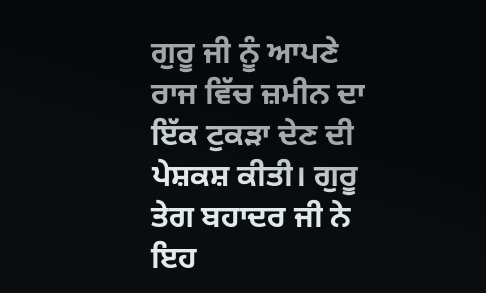ਗੁਰੂ ਜੀ ਨੂੰ ਆਪਣੇ ਰਾਜ ਵਿੱਚ ਜ਼ਮੀਨ ਦਾ ਇੱਕ ਟੁਕੜਾ ਦੇਣ ਦੀ ਪੇਸ਼ਕਸ਼ ਕੀਤੀ। ਗੁਰੂ ਤੇਗ ਬਹਾਦਰ ਜੀ ਨੇ ਇਹ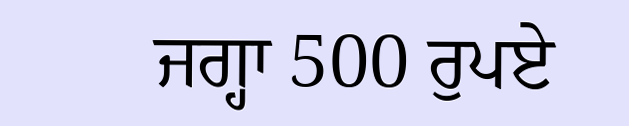ਜਗ੍ਹਾ 500 ਰੁਪਏ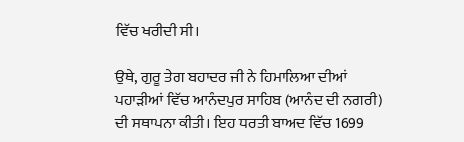ਵਿੱਚ ਖਰੀਦੀ ਸੀ।

ਉਥੇ, ਗੁਰੂ ਤੇਗ ਬਹਾਦਰ ਜੀ ਨੇ ਹਿਮਾਲਿਆ ਦੀਆਂ ਪਹਾੜੀਆਂ ਵਿੱਚ ਆਨੰਦਪੁਰ ਸਾਹਿਬ (ਆਨੰਦ ਦੀ ਨਗਰੀ) ਦੀ ਸਥਾਪਨਾ ਕੀਤੀ। ਇਹ ਧਰਤੀ ਬਾਅਦ ਵਿੱਚ 1699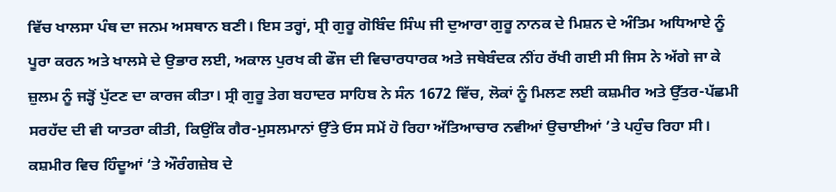ਵਿੱਚ ਖਾਲਸਾ ਪੰਥ ਦਾ ਜਨਮ ਅਸਥਾਨ ਬਣੀ। ਇਸ ਤਰ੍ਹਾਂ, ਸ੍ਰੀ ਗੁਰੂ ਗੋਬਿੰਦ ਸਿੰਘ ਜੀ ਦੁਆਰਾ ਗੁਰੂ ਨਾਨਕ ਦੇ ਮਿਸ਼ਨ ਦੇ ਅੰਤਿਮ ਅਧਿਆਏ ਨੂੰ ਪੂਰਾ ਕਰਨ ਅਤੇ ਖਾਲਸੇ ਦੇ ਉਭਾਰ ਲਈ, ਅਕਾਲ ਪੁਰਖ ਕੀ ਫੌਜ ਦੀ ਵਿਚਾਰਧਾਰਕ ਅਤੇ ਜਥੇਬੰਦਕ ਨੀਂਹ ਰੱਖੀ ਗਈ ਸੀ ਜਿਸ ਨੇ ਅੱਗੇ ਜਾ ਕੇ ਜ਼ੁਲਮ ਨੂੰ ਜੜ੍ਹੋਂ ਪੁੱਟਣ ਦਾ ਕਾਰਜ ਕੀਤਾ। ਸ੍ਰੀ ਗੁਰੂ ਤੇਗ ਬਹਾਦਰ ਸਾਹਿਬ ਨੇ ਸੰਨ 1672 ਵਿੱਚ, ਲੋਕਾਂ ਨੂੰ ਮਿਲਣ ਲਈ ਕਸ਼ਮੀਰ ਅਤੇ ਉੱਤਰ-ਪੱਛਮੀ ਸਰਹੱਦ ਦੀ ਵੀ ਯਾਤਰਾ ਕੀਤੀ, ਕਿਉਂਕਿ ਗੈਰ-ਮੁਸਲਮਾਨਾਂ ਉੱਤੇ ਓਸ ਸਮੇਂ ਹੋ ਰਿਹਾ ਅੱਤਿਆਚਾਰ ਨਵੀਆਂ ਉਚਾਈਆਂ ’ਤੇ ਪਹੁੰਚ ਰਿਹਾ ਸੀ। ਕਸ਼ਮੀਰ ਵਿਚ ਹਿੰਦੂਆਂ ’ਤੇ ਔਰੰਗਜ਼ੇਬ ਦੇ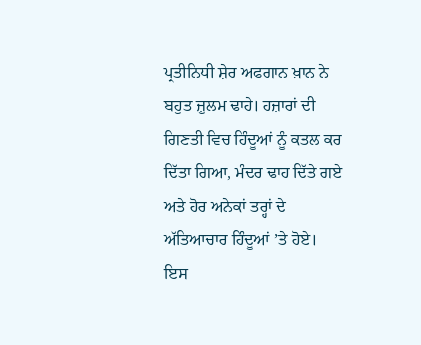ਪ੍ਰਤੀਨਿਧੀ ਸ਼ੇਰ ਅਫਗਾਨ ਖ਼ਾਨ ਨੇ ਬਹੁਤ ਜ਼ੁਲਮ ਢਾਹੇ। ਹਜ਼ਾਰਾਂ ਦੀ ਗਿਣਤੀ ਵਿਚ ਹਿੰਦੂਆਂ ਨੂੰ ਕਤਲ ਕਰ ਦਿੱਤਾ ਗਿਆ, ਮੰਦਰ ਢਾਹ ਦਿੱਤੇ ਗਏ ਅਤੇ ਹੋਰ ਅਨੇਕਾਂ ਤਰ੍ਹਾਂ ਦੇ ਅੱਤਿਆਚਾਰ ਹਿੰਦੂਆਂ ’ਤੇ ਹੋਏ। ਇਸ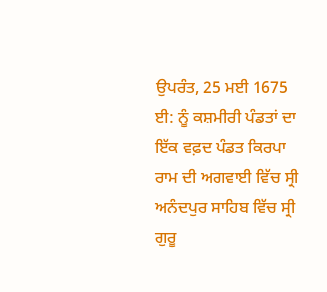ਉਪਰੰਤ, 25 ਮਈ 1675 ਈ: ਨੂੰ ਕਸ਼ਮੀਰੀ ਪੰਡਤਾਂ ਦਾ ਇੱਕ ਵਫ਼ਦ ਪੰਡਤ ਕਿਰਪਾ ਰਾਮ ਦੀ ਅਗਵਾਈ ਵਿੱਚ ਸ੍ਰੀ ਅਨੰਦਪੁਰ ਸਾਹਿਬ ਵਿੱਚ ਸ੍ਰੀ ਗੁਰੂ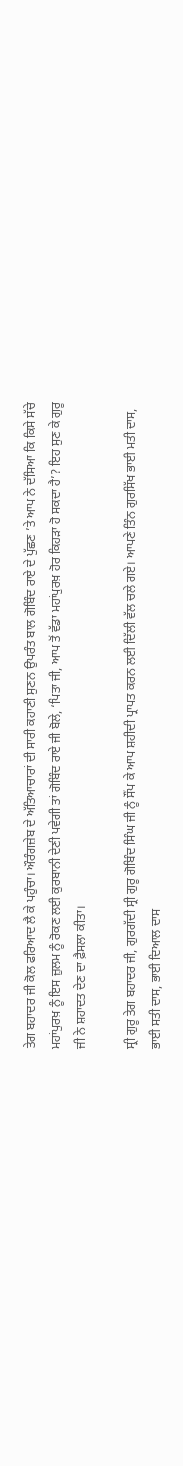ਤੇਗ ਬਹਾਦਰ ਜੀ ਕੋਲ ਫਰਿਆਦ ਲੈ ਕੇ ਪਹੁੰਚਾ। ਔਰੰਗਜ਼ੇਬ ਦੇ ਅੱਤਿਆਚਾਰਾਂ ਦੀ ਸਾਰੀ ਕਹਾਣੀ ਸੁਣਨ ਉਪਰੰਤ ਬਾਲ ਗੋਬਿੰਦ ਰਾਏ ਦੇ ਪੁੱਛਣ ’ਤੇ ਆਪ ਨੇ ਦੱਸਿਆ ਕਿ ਕਿਸੇ ਸੱਚੇ ਮਹਾਂਪੁਰਖ਼ ਨੂੰ ਇਸ ਜ਼ੁਲਮ ਨੂੰ ਰੋਕਣ ਲਈ ਕੁਰਬਾਨੀ ਦੇਣੀ ਪਵੇਗੀ ਤਾਂ ਗੋਬਿੰਦ ਰਾਏ ਜੀ ਬੋਲੇ, ‘ਪਿਤਾ ਜੀ, ਆਪ ਤੋਂ ਵੱਡਾ ਮਹਾਂਪੁਰਖ਼ ਹੋਰ ਕਿਹੜਾ ਹੋ ਸਕਦਾ ਹੈ’? ਇਹ ਸੁਣ ਕੇ ਗੁਰੂ ਜੀ ਨੇ ਸ਼ਹਾਦਤ ਦੇਣ ਦਾ ਫ਼ੈਸਲਾ ਕੀਤਾ।

ਸ੍ਰੀ ਗੁਰੂ ਤੇਗ ਬਹਾਦਰ ਜੀ, ਗੁਰਗੱਦੀ ਸ੍ਰੀ ਗੁਰੂ ਗੋਬਿੰਦ ਸਿੰਘ ਜੀ ਨੂੰ ਸੌਂਪ ਕੇ ਆਪ ਸ਼ਹੀਦੀ ਪ੍ਰਾਪਤ ਕਰਨ ਲਈ ਦਿੱਲੀ ਵੱਲ ਚਲੇ ਗਏ। ਆਪਣੇ ਤਿੰਨ ਗੁਰਸਿੱਖ ਭਾਈ ਮਤੀ ਦਾਸ, ਭਾਈ ਸਤੀ ਦਾਸ, ਭਾਈ ਦਿਆਲ ਦਾਸ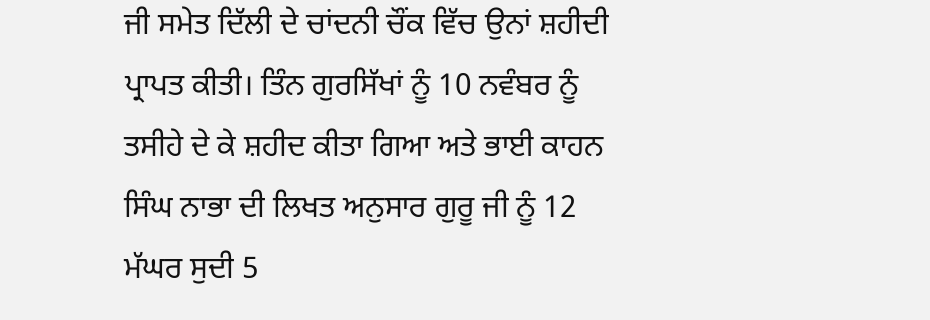ਜੀ ਸਮੇਤ ਦਿੱਲੀ ਦੇ ਚਾਂਦਨੀ ਚੌਂਕ ਵਿੱਚ ਉਨਾਂ ਸ਼ਹੀਦੀ ਪ੍ਰਾਪਤ ਕੀਤੀ। ਤਿੰਨ ਗੁਰਸਿੱਖਾਂ ਨੂੰ 10 ਨਵੰਬਰ ਨੂੰ ਤਸੀਹੇ ਦੇ ਕੇ ਸ਼ਹੀਦ ਕੀਤਾ ਗਿਆ ਅਤੇ ਭਾਈ ਕਾਹਨ ਸਿੰਘ ਨਾਭਾ ਦੀ ਲਿਖਤ ਅਨੁਸਾਰ ਗੁਰੂ ਜੀ ਨੂੰ 12 ਮੱਘਰ ਸੁਦੀ 5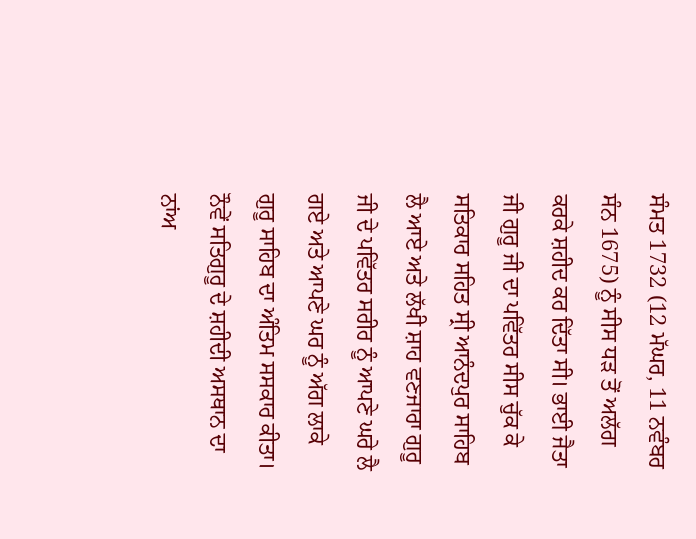ਸੰਮਤ 1732 (12 ਮੱਘਰ, 11 ਨਵੰਬਰ ਸੰਨ 1675) ਨੂੰ ਸੀਸ ਧੜ ਤੋਂ ਅਲੱਗ ਕਰਕੇ ਸ਼ਹੀਦ ਕਰ ਦਿੱਤਾ ਸੀ। ਭਾਈ ਜੈਤਾ ਜੀ ਗੁਰੂ ਜੀ ਦਾ ਪਵਿੱਤਰ ਸੀਸ ਚੁੱਕ ਕੇ ਸਤਿਕਾਰ ਸਹਿਤ ਸ੍ਰੀ ਆਨੰਦਪੁਰ ਸਾਹਿਬ ਲੈ ਆਏ ਅਤੇ ਲੱਖੀ ਸ਼ਾਹ ਵਣਜਾਰਾ ਗੁਰੂ ਜੀ ਦੇ ਪਵਿੱਤਰ ਸਰੀਰ ਨੂੰ ਆਪਣੇ ਘਰੇ ਲੈ ਗਏ ਅਤੇ ਆਪਣੇ ਘਰ ਨੂੰ ਅੱਗ ਲਾਕੇ ਗੁਰੂ ਸਾਹਿਬ ਦਾ ਅੰਤਿਮ ਸਸਕਾਰ ਕੀਤਾ। ਨੌਵੇਂ ਸਤਿਗੁਰੂ ਦੇ ਸ਼ਹੀਦੀ ਅਸਥਾਨ ਦਾ ਨਾਂਅ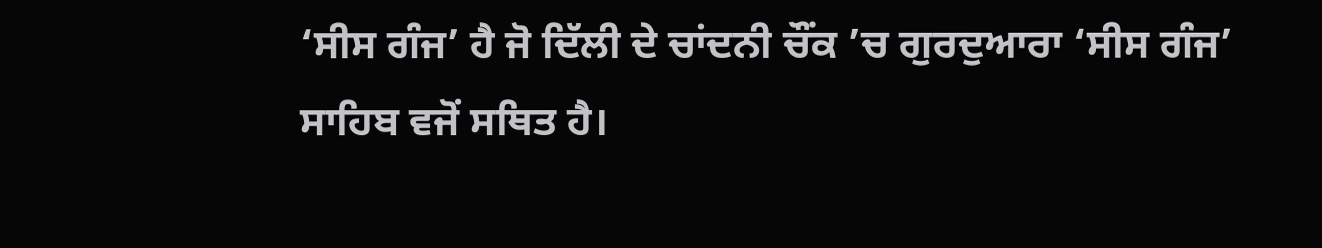‘ਸੀਸ ਗੰਜ’ ਹੈ ਜੋ ਦਿੱਲੀ ਦੇ ਚਾਂਦਨੀ ਚੌਂਕ ’ਚ ਗੁਰਦੁਆਰਾ ‘ਸੀਸ ਗੰਜ’ ਸਾਹਿਬ ਵਜੋਂ ਸਥਿਤ ਹੈ।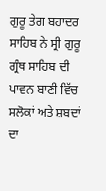ਗੁਰੂ ਤੇਗ ਬਹਾਦਰ ਸਾਹਿਬ ਨੇ ਸ੍ਰੀ ਗੁਰੂ ਗ੍ਰੰਥ ਸਾਹਿਬ ਦੀ ਪਾਵਨ ਬਾਣੀ ਵਿੱਚ ਸਲੋਕਾਂ ਅਤੇ ਸ਼ਬਦਾਂ ਦਾ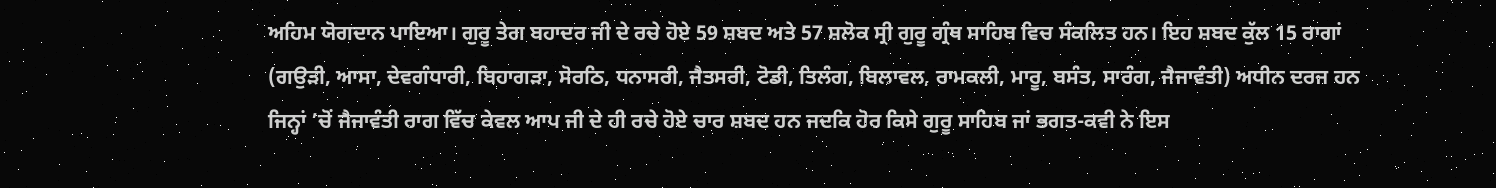ਅਹਿਮ ਯੋਗਦਾਨ ਪਾਇਆ। ਗੁਰੂ ਤੇਗ ਬਹਾਦਰ ਜੀ ਦੇ ਰਚੇ ਹੋਏ 59 ਸ਼ਬਦ ਅਤੇ 57 ਸ਼ਲੋਕ ਸ੍ਰੀ ਗੁਰੂ ਗ੍ਰੰਥ ਸਾਹਿਬ ਵਿਚ ਸੰਕਲਿਤ ਹਨ। ਇਹ ਸ਼ਬਦ ਕੁੱਲ 15 ਰਾਗਾਂ (ਗਉੜੀ, ਆਸਾ, ਦੇਵਗੰਧਾਰੀ, ਬਿਹਾਗੜਾ, ਸੋਰਠਿ, ਧਨਾਸਰੀ, ਜੈਤਸਰੀ, ਟੋਡੀ, ਤਿਲੰਗ, ਬਿਲਾਵਲ, ਰਾਮਕਲੀ, ਮਾਰੂ, ਬਸੰਤ, ਸਾਰੰਗ, ਜੈਜਾਵੰਤੀ) ਅਧੀਨ ਦਰਜ ਹਨ ਜਿਨ੍ਹਾਂ ’ਚੋਂ ਜੈਜਾਵੰਤੀ ਰਾਗ ਵਿੱਚ ਕੇਵਲ ਆਪ ਜੀ ਦੇ ਹੀ ਰਚੇ ਹੋਏ ਚਾਰ ਸ਼ਬਦ ਹਨ ਜਦਕਿ ਹੋਰ ਕਿਸੇ ਗੁਰੂ ਸਾਹਿਬ ਜਾਂ ਭਗਤ-ਕਵੀ ਨੇ ਇਸ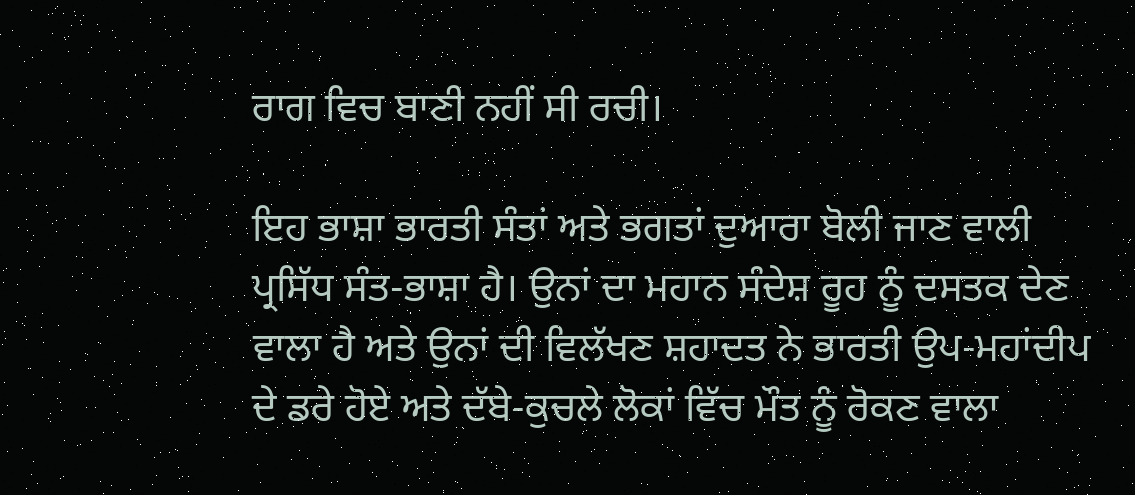ਰਾਗ ਵਿਚ ਬਾਣੀ ਨਹੀਂ ਸੀ ਰਚੀ।

ਇਹ ਭਾਸ਼ਾ ਭਾਰਤੀ ਸੰਤਾਂ ਅਤੇ ਭਗਤਾਂ ਦੁਆਰਾ ਬੋਲੀ ਜਾਣ ਵਾਲੀ ਪ੍ਰਸਿੱਧ ਸੰਤ-ਭਾਸ਼ਾ ਹੈ। ਉਨਾਂ ਦਾ ਮਹਾਨ ਸੰਦੇਸ਼ ਰੂਹ ਨੂੰ ਦਸਤਕ ਦੇਣ ਵਾਲਾ ਹੈ ਅਤੇ ਉਨਾਂ ਦੀ ਵਿਲੱਖਣ ਸ਼ਹਾਦਤ ਨੇ ਭਾਰਤੀ ਉਪ-ਮਹਾਂਦੀਪ ਦੇ ਡਰੇ ਹੋਏ ਅਤੇ ਦੱਬੇ-ਕੁਚਲੇ ਲੋਕਾਂ ਵਿੱਚ ਮੌਤ ਨੂੰ ਰੋਕਣ ਵਾਲਾ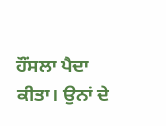ਹੌਂਸਲਾ ਪੈਦਾ ਕੀਤਾ। ਉਨਾਂ ਦੇ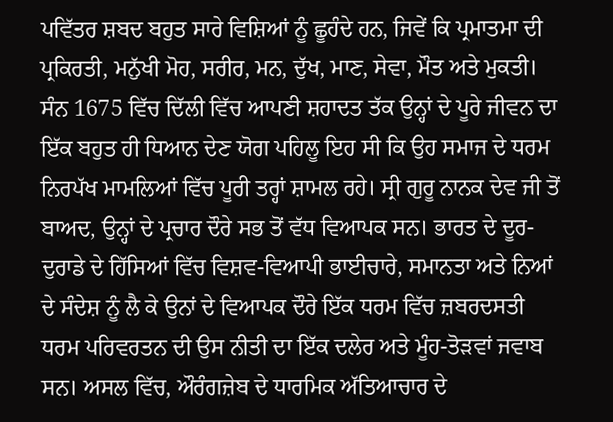ਪਵਿੱਤਰ ਸ਼ਬਦ ਬਹੁਤ ਸਾਰੇ ਵਿਸ਼ਿਆਂ ਨੂੰ ਛੂਹੰਦੇ ਹਨ, ਜਿਵੇਂ ਕਿ ਪ੍ਰਮਾਤਮਾ ਦੀ ਪ੍ਰਕਿਰਤੀ, ਮਨੁੱਖੀ ਮੋਹ, ਸਰੀਰ, ਮਨ, ਦੁੱਖ, ਮਾਣ, ਸੇਵਾ, ਮੌਤ ਅਤੇ ਮੁਕਤੀ। ਸੰਨ 1675 ਵਿੱਚ ਦਿੱਲੀ ਵਿੱਚ ਆਪਣੀ ਸ਼ਹਾਦਤ ਤੱਕ ਉਨ੍ਹਾਂ ਦੇ ਪੂਰੇ ਜੀਵਨ ਦਾ ਇੱਕ ਬਹੁਤ ਹੀ ਧਿਆਨ ਦੇਣ ਯੋਗ ਪਹਿਲੂ ਇਹ ਸੀ ਕਿ ਉਹ ਸਮਾਜ ਦੇ ਧਰਮ ਨਿਰਪੱਖ ਮਾਮਲਿਆਂ ਵਿੱਚ ਪੂਰੀ ਤਰ੍ਹਾਂ ਸ਼ਾਮਲ ਰਹੇ। ਸ੍ਰੀ ਗੁਰੂ ਨਾਨਕ ਦੇਵ ਜੀ ਤੋਂ ਬਾਅਦ, ਉਨ੍ਹਾਂ ਦੇ ਪ੍ਰਚਾਰ ਦੌਰੇ ਸਭ ਤੋਂ ਵੱਧ ਵਿਆਪਕ ਸਨ। ਭਾਰਤ ਦੇ ਦੂਰ-ਦੁਰਾਡੇ ਦੇ ਹਿੱਸਿਆਂ ਵਿੱਚ ਵਿਸ਼ਵ-ਵਿਆਪੀ ਭਾਈਚਾਰੇ, ਸਮਾਨਤਾ ਅਤੇ ਨਿਆਂ ਦੇ ਸੰਦੇਸ਼ ਨੂੰ ਲੈ ਕੇ ਉਨਾਂ ਦੇ ਵਿਆਪਕ ਦੌਰੇ ਇੱਕ ਧਰਮ ਵਿੱਚ ਜ਼ਬਰਦਸਤੀ ਧਰਮ ਪਰਿਵਰਤਨ ਦੀ ਉਸ ਨੀਤੀ ਦਾ ਇੱਕ ਦਲੇਰ ਅਤੇ ਮੂੰਹ-ਤੋੜਵਾਂ ਜਵਾਬ ਸਨ। ਅਸਲ ਵਿੱਚ, ਔਰੰਗਜ਼ੇਬ ਦੇ ਧਾਰਮਿਕ ਅੱਤਿਆਚਾਰ ਦੇ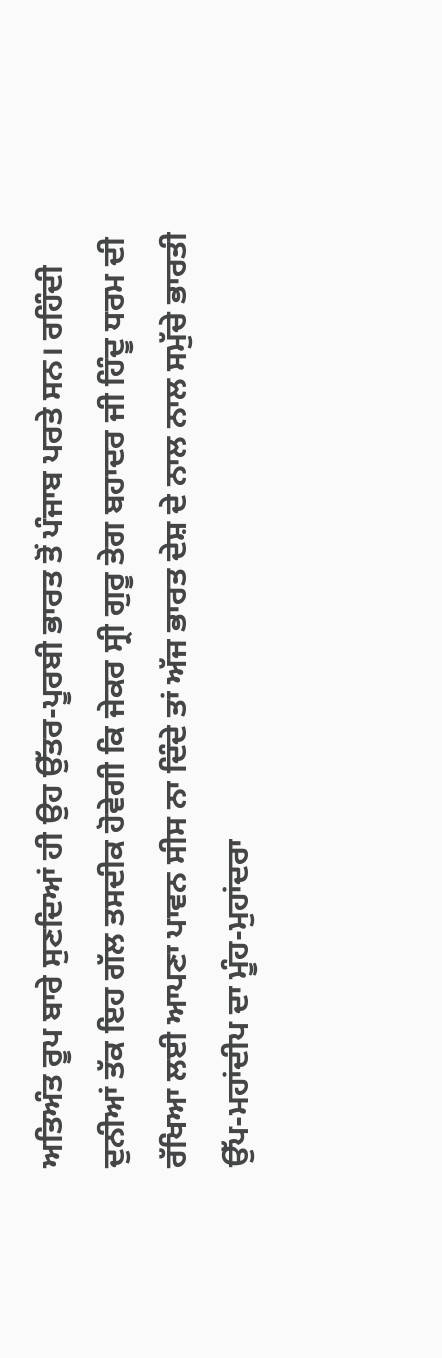ਅਤਿਅੰਤ ਰੂਪ ਬਾਰੇ ਸੁਣਦਿਆਂ ਹੀ ਉਹ ਉੱਤਰ-ਪੂਰਬੀ ਭਾਰਤ ਤੋਂ ਪੰਜਾਬ ਪਰਤੇ ਸਨ। ਰਹਿੰਦੀ ਦੁਨੀਆਂ ਤੱਕ ਇਹ ਗੱਲ ਤਸਦੀਕ ਹੋਵੇਗੀ ਕਿ ਜੇਕਰ ਸ੍ਰੀ ਗੁਰੂ ਤੇਗ ਬਹਾਦਰ ਜੀ ਹਿੰਦੂ ਧਰਮ ਦੀ ਰੱਖਿਆ ਲਈ ਆਪਣਾ ਪਾਵਨ ਸੀਸ ਨਾ ਦਿੰਦੇ ਤਾਂ ਅੱਜ ਭਾਰਤ ਦੇਸ਼ ਦੇ ਨਾਲ ਨਾਲ ਸਮੁੱਚੇ ਭਾਰਤੀ ਉੱਪ-ਮਹਾਂਦੀਪ ਦਾ ਮੂੰਹ-ਮੁਹਾਂਦਰਾ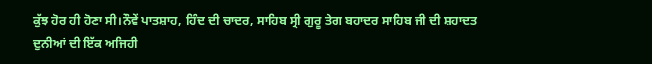ਕੁੱਝ ਹੋਰ ਹੀ ਹੋਣਾ ਸੀ।ਨੌਵੇਂ ਪਾਤਸ਼ਾਹ, ਹਿੰਦ ਦੀ ਚਾਦਰ, ਸਾਹਿਬ ਸ੍ਰੀ ਗੁਰੂ ਤੇਗ ਬਹਾਦਰ ਸਾਹਿਬ ਜੀ ਦੀ ਸ਼ਹਾਦਤ ਦੁਨੀਆਂ ਦੀ ਇੱਕ ਅਜਿਹੀ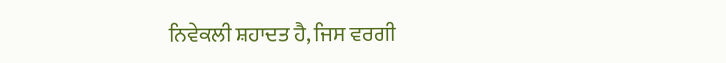ਨਿਵੇਕਲੀ ਸ਼ਹਾਦਤ ਹੈ, ਜਿਸ ਵਰਗੀ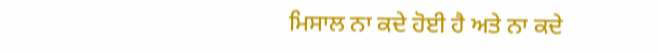ਮਿਸਾਲ ਨਾ ਕਦੇ ਹੋਈ ਹੈ ਅਤੇ ਨਾ ਕਦੇ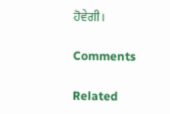ਹੋਵੇਗੀ।

Comments

Related